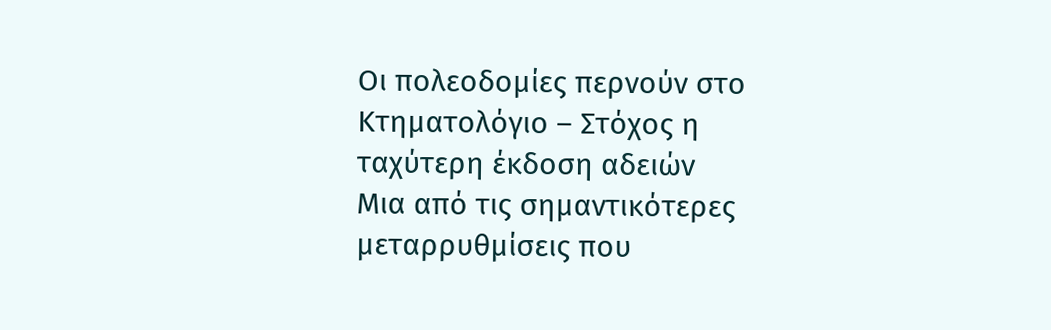Οι πολεοδομίες περνούν στο Κτηματολόγιο – Στόχος η ταχύτερη έκδοση αδειών
Μια από τις σημαντικότερες μεταρρυθμίσεις που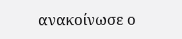ανακοίνωσε ο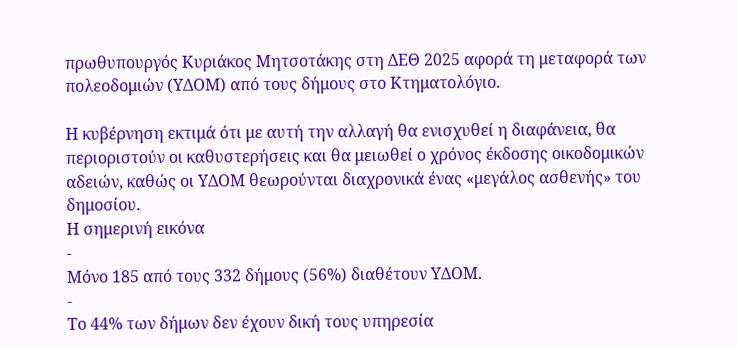πρωθυπουργός Κυριάκος Μητσοτάκης στη ΔΕΘ 2025 αφορά τη μεταφορά των πολεοδομιών (ΥΔΟΜ) από τους δήμους στο Κτηματολόγιο.

Η κυβέρνηση εκτιμά ότι με αυτή την αλλαγή θα ενισχυθεί η διαφάνεια, θα περιοριστούν οι καθυστερήσεις και θα μειωθεί ο χρόνος έκδοσης οικοδομικών αδειών, καθώς οι ΥΔΟΜ θεωρούνται διαχρονικά ένας «μεγάλος ασθενής» του δημοσίου.
Η σημερινή εικόνα
-
Μόνο 185 από τους 332 δήμους (56%) διαθέτουν ΥΔΟΜ.
-
Το 44% των δήμων δεν έχουν δική τους υπηρεσία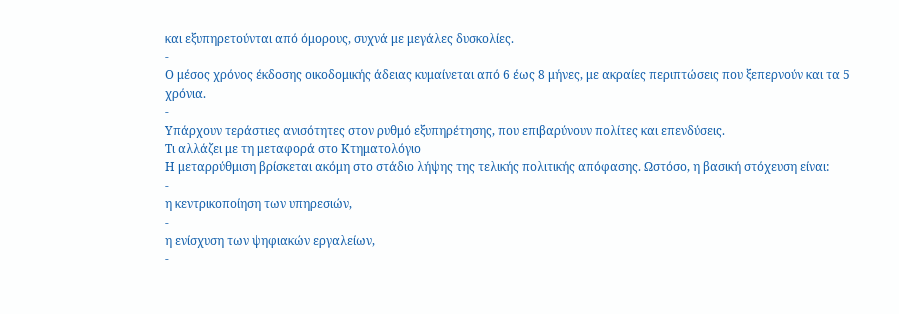και εξυπηρετούνται από όμορους, συχνά με μεγάλες δυσκολίες.
-
Ο μέσος χρόνος έκδοσης οικοδομικής άδειας κυμαίνεται από 6 έως 8 μήνες, με ακραίες περιπτώσεις που ξεπερνούν και τα 5 χρόνια.
-
Υπάρχουν τεράστιες ανισότητες στον ρυθμό εξυπηρέτησης, που επιβαρύνουν πολίτες και επενδύσεις.
Τι αλλάζει με τη μεταφορά στο Κτηματολόγιο
Η μεταρρύθμιση βρίσκεται ακόμη στο στάδιο λήψης της τελικής πολιτικής απόφασης. Ωστόσο, η βασική στόχευση είναι:
-
η κεντρικοποίηση των υπηρεσιών,
-
η ενίσχυση των ψηφιακών εργαλείων,
-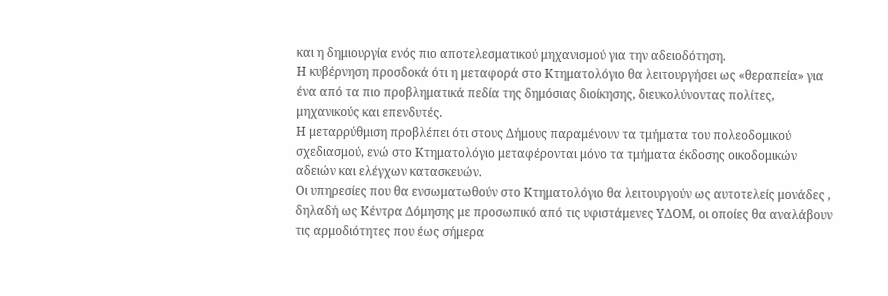και η δημιουργία ενός πιο αποτελεσματικού μηχανισμού για την αδειοδότηση.
Η κυβέρνηση προσδοκά ότι η μεταφορά στο Κτηματολόγιο θα λειτουργήσει ως «θεραπεία» για ένα από τα πιο προβληματικά πεδία της δημόσιας διοίκησης, διευκολύνοντας πολίτες, μηχανικούς και επενδυτές.
Η μεταρρύθμιση προβλέπει ότι στους Δήμους παραμένουν τα τμήματα του πολεοδομικού σχεδιασμού, ενώ στο Κτηματολόγιο μεταφέρονται μόνο τα τμήματα έκδοσης οικοδομικών αδειών και ελέγχων κατασκευών.
Οι υπηρεσίες που θα ενσωματωθούν στο Κτηματολόγιο θα λειτουργούν ως αυτοτελείς μονάδες , δηλαδή ως Κέντρα Δόμησης με προσωπικό από τις υφιστάμενες ΥΔΟΜ, οι οποίες θα αναλάβουν τις αρμοδιότητες που έως σήμερα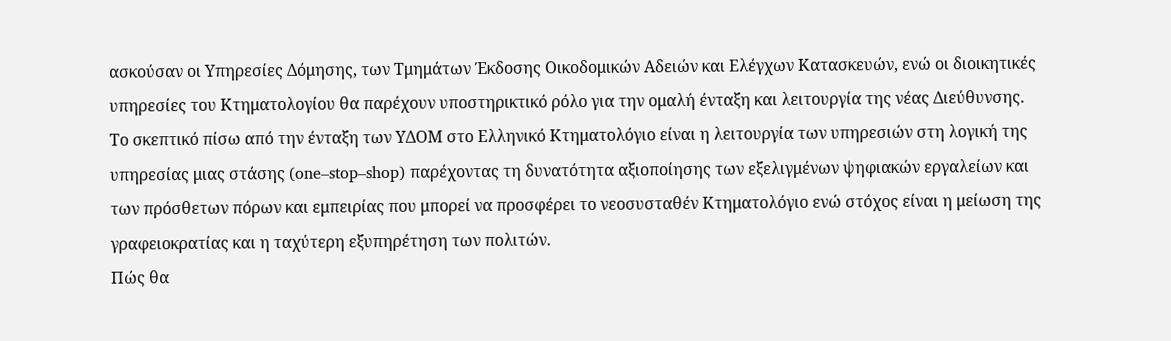ασκούσαν οι Υπηρεσίες Δόμησης, των Τμημάτων Έκδοσης Οικοδομικών Αδειών και Ελέγχων Κατασκευών, ενώ οι διοικητικές υπηρεσίες του Κτηματολογίου θα παρέχουν υποστηρικτικό ρόλο για την ομαλή ένταξη και λειτουργία της νέας Διεύθυνσης.
Το σκεπτικό πίσω από την ένταξη των ΥΔΟΜ στο Ελληνικό Κτηματολόγιο είναι η λειτουργία των υπηρεσιών στη λογική της υπηρεσίας μιας στάσης (one–stop–shop) παρέχοντας τη δυνατότητα αξιοποίησης των εξελιγμένων ψηφιακών εργαλείων και των πρόσθετων πόρων και εμπειρίας που μπορεί να προσφέρει το νεοσυσταθέν Κτηματολόγιο ενώ στόχος είναι η μείωση της γραφειοκρατίας και η ταχύτερη εξυπηρέτηση των πολιτών.
Πώς θα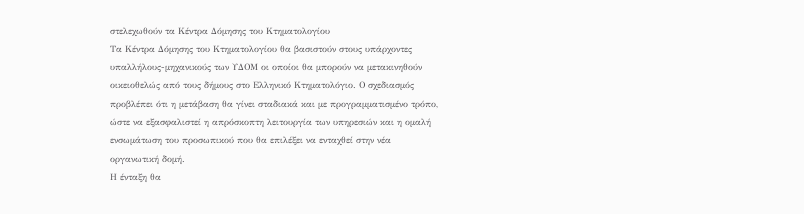στελεχωθούν τα Κέντρα Δόμησης του Κτηματολογίου
Τα Κέντρα Δόμησης του Κτηματολογίου θα βασιστούν στους υπάρχοντες υπαλλήλους-μηχανικούς των ΥΔΟΜ οι οποίοι θα μπορούν να μετακινηθούν οικειοθελώς από τους δήμους στο Ελληνικό Κτηματολόγιο. Ο σχεδιασμός προβλέπει ότι η μετάβαση θα γίνει σταδιακά και με προγραμματισμένο τρόπο, ώστε να εξασφαλιστεί η απρόσκοπτη λειτουργία των υπηρεσιών και η ομαλή ενσωμάτωση του προσωπικού που θα επιλέξει να ενταχθεί στην νέα οργανωτική δομή.
Η ένταξη θα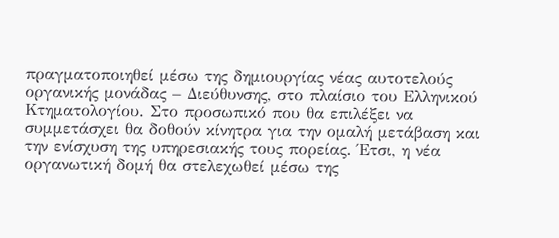πραγματοποιηθεί μέσω της δημιουργίας νέας αυτοτελούς οργανικής μονάδας – Διεύθυνσης, στο πλαίσιο του Ελληνικού Κτηματολογίου. Στο προσωπικό που θα επιλέξει να συμμετάσχει θα δοθούν κίνητρα για την ομαλή μετάβαση και την ενίσχυση της υπηρεσιακής τους πορείας. Έτσι, η νέα οργανωτική δομή θα στελεχωθεί μέσω της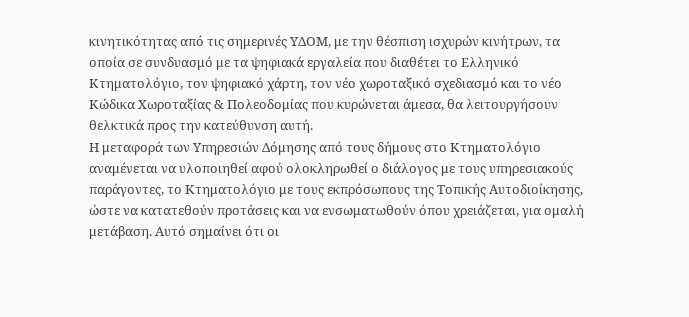κινητικότητας από τις σημερινές ΥΔΟΜ, με την θέσπιση ισχυρών κινήτρων, τα οποία σε συνδυασμό με τα ψηφιακά εργαλεία που διαθέτει το Ελληνικό Κτηματολόγιο, τον ψηφιακό χάρτη, τον νέο χωροταξικό σχεδιασμό και το νέο Κώδικα Χωροταξίας & Πολεοδομίας που κυρώνεται άμεσα, θα λειτουργήσουν θελκτικά προς την κατεύθυνση αυτή.
Η μεταφορά των Υπηρεσιών Δόμησης από τους δήμους στο Κτηματολόγιο αναμένεται να υλοποιηθεί αφού ολοκληρωθεί ο διάλογος με τους υπηρεσιακούς παράγοντες, το Κτηματολόγιο με τους εκπρόσωπους της Τοπικής Αυτοδιοίκησης, ώστε να κατατεθούν προτάσεις και να ενσωματωθούν όπου χρειάζεται, για ομαλή μετάβαση. Αυτό σημαίνει ότι οι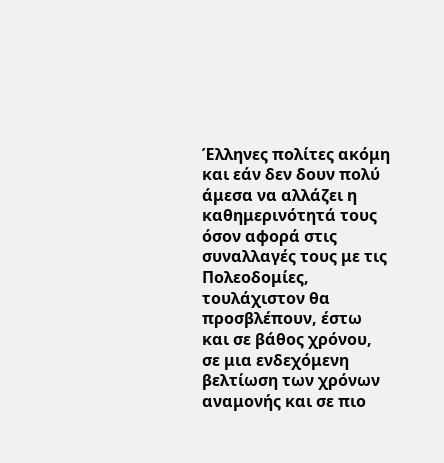Έλληνες πολίτες ακόμη και εάν δεν δουν πολύ άμεσα να αλλάζει η καθημερινότητά τους όσον αφορά στις συναλλαγές τους με τις Πολεοδομίες, τουλάχιστον θα προσβλέπουν, έστω και σε βάθος χρόνου, σε μια ενδεχόμενη βελτίωση των χρόνων αναμονής και σε πιο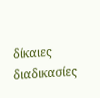δίκαιες διαδικασίες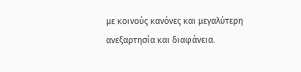με κοινούς κανόνες και μεγαλύτερη ανεξαρτησία και διαφάνεια.